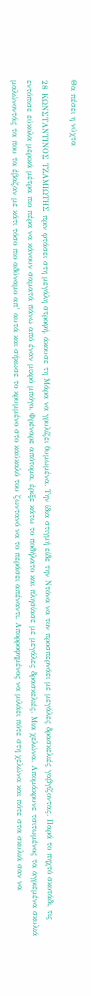Θα πέσει η νύχτα

28 ΚΩΝΣΤΑΝΤΙΝΟΣ ΤΖΑΜΙΩΤΗΣ πριν φτάσει στη μεγάλη στροφή, άκουσε τη Μάρα να γρυλίζει θυμωμένα. Την ίδια στιγμή είδε την Ντόνα να τον προσπερνάει με μεγάλες δρασκελιές γαβγίζοντας. Παρά το πηχτό σκοτάδι, τις εντόπισε εύκολα μερικά μέτρα πιο πέρα να κάνουν σαματά πάνω από έναν μικρό μπόγο. Φρέναρε απότομα, έριξε κάτω το ποδήλατο και πλησίασε με μεγάλες δρασκελιές. Μια χελώνα. Απομάκρυνε τσιτωμένος τα αγριεμένα σκυλιά μαλώνοντάς τα που τα έβαζαν με κάτι τόσο πιο αδύναμο απ’ αυτά και σήκωσε το κρυμμένο στο καύκαλό του ζωντανό να το περάσει απέναντι. Απορροφημένος να μιλάει πότε στη χελώνα και πότε στα σκυλιά σαν να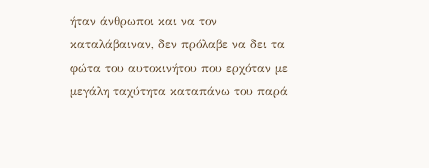ήταν άνθρωποι και να τον καταλάβαιναν, δεν πρόλαβε να δει τα φώτα του αυτοκινήτου που ερχόταν με μεγάλη ταχύτητα καταπάνω του παρά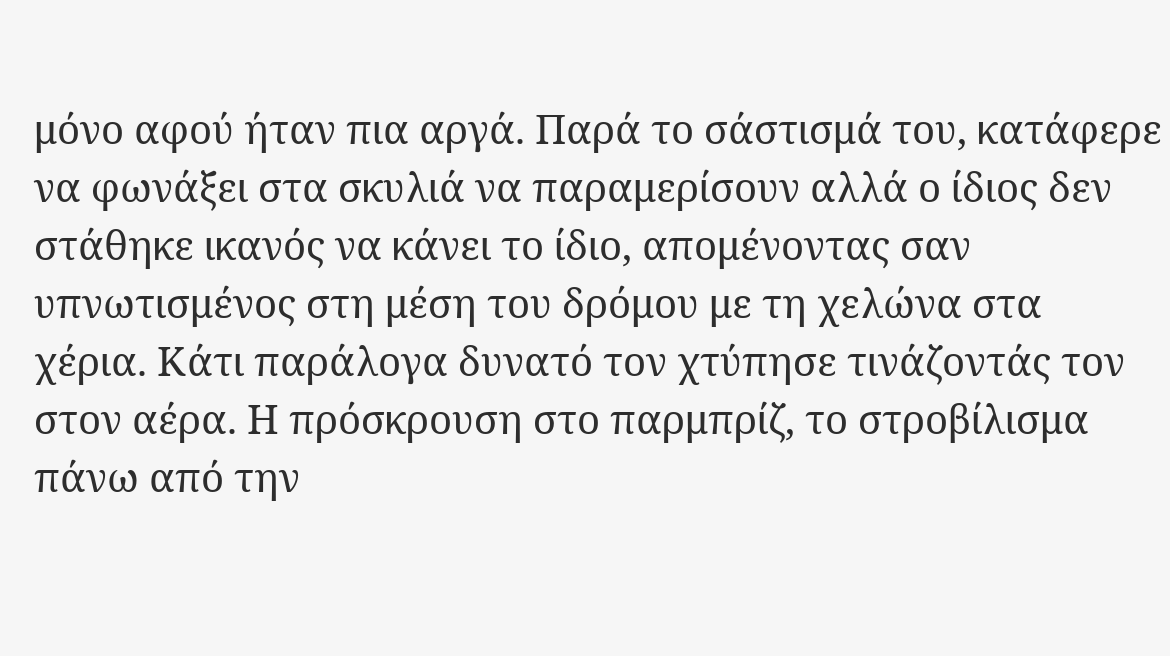μόνο αφού ήταν πια αργά. Παρά το σάστισμά του, κατάφερε να φωνάξει στα σκυλιά να παραμερίσουν αλλά ο ίδιος δεν στάθηκε ικανός να κάνει το ίδιο, απομένοντας σαν υπνωτισμένος στη μέση του δρόμου με τη χελώνα στα χέρια. Κάτι παράλογα δυνατό τον χτύπησε τινάζοντάς τον στον αέρα. Η πρόσκρουση στο παρμπρίζ, το στροβίλισμα πάνω από την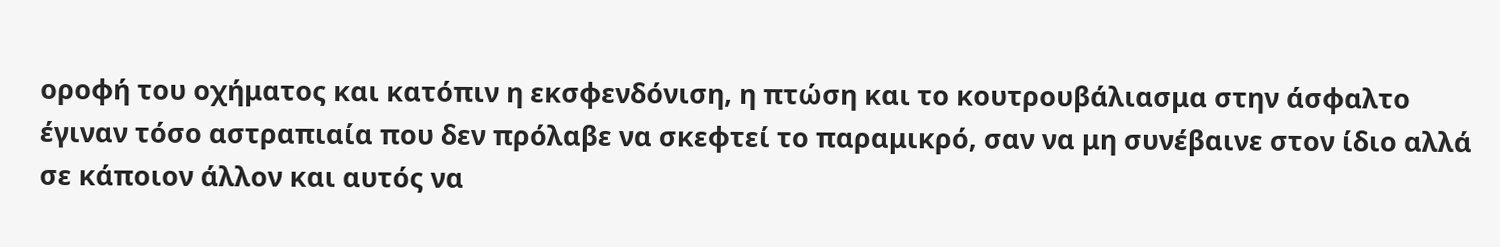οροφή του οχήματος και κατόπιν η εκσφενδόνιση, η πτώση και το κουτρουβάλιασμα στην άσφαλτο έγιναν τόσο αστραπιαία που δεν πρόλαβε να σκεφτεί το παραμικρό, σαν να μη συνέβαινε στον ίδιο αλλά σε κάποιον άλλον και αυτός να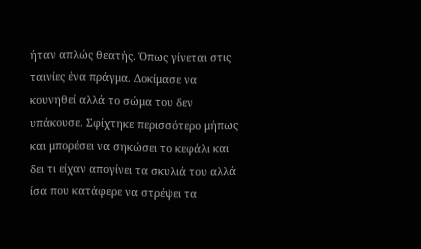ήταν απλώς θεατής. Όπως γίνεται στις ταινίες ένα πράγμα. Δοκίμασε να κουνηθεί αλλά το σώμα του δεν υπάκουσε. Σφίχτηκε περισσότερο μήπως και μπορέσει να σηκώσει το κεφάλι και δει τι είχαν απογίνει τα σκυλιά του αλλά ίσα που κατάφερε να στρέψει τα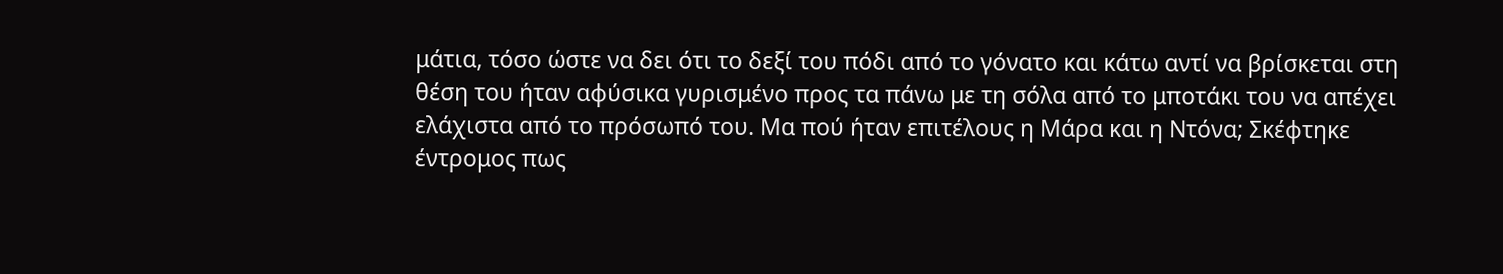μάτια, τόσο ώστε να δει ότι το δεξί του πόδι από το γόνατο και κάτω αντί να βρίσκεται στη θέση του ήταν αφύσικα γυρισμένο προς τα πάνω με τη σόλα από το μποτάκι του να απέχει ελάχιστα από το πρόσωπό του. Μα πού ήταν επιτέλους η Μάρα και η Ντόνα; Σκέφτηκε έντρομος πως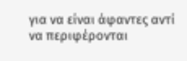για να είναι άφαντες αντί να περιφέρονται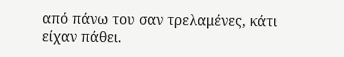από πάνω του σαν τρελαμένες, κάτι είχαν πάθει.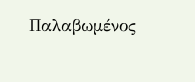Παλαβωμένος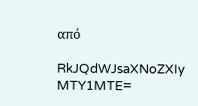από

RkJQdWJsaXNoZXIy MTY1MTE=